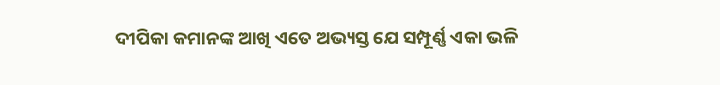ଦୀପିକା କମାନଙ୍କ ଆଖି ଏତେ ଅଭ୍ୟସ୍ତ ଯେ ସମ୍ପୂର୍ଣ୍ଣ ଏକା ଭଳି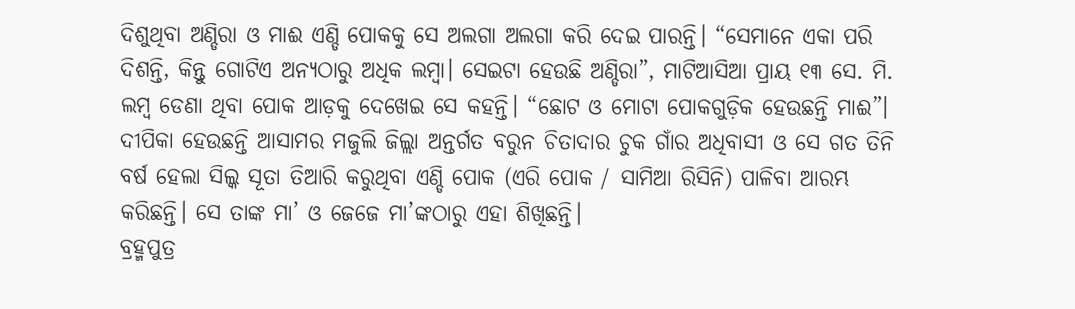ଦିଶୁଥିବା ଅଣ୍ଡିରା ଓ ମାଈ ଏଣ୍ଡି ପୋକକୁ ସେ ଅଲଗା ଅଲଗା କରି ଦେଇ ପାରନ୍ତି। “ସେମାନେ ଏକା ପରି ଦିଶନ୍ତି, କିନ୍ତୁ ଗୋଟିଏ ଅନ୍ୟଠାରୁ ଅଧିକ ଲମ୍ବା। ସେଇଟା ହେଉଛି ଅଣ୍ଡିରା”, ମାଟିଆସିଆ ପ୍ରାୟ ୧୩ ସେ. ମି. ଲମ୍ବ ଡେଣା ଥିବା ପୋକ ଆଡ଼କୁ ଦେଖେଇ ସେ କହନ୍ତି। “ଛୋଟ ଓ ମୋଟା ପୋକଗୁଡ଼ିକ ହେଉଛନ୍ତି ମାଈ”।
ଦୀପିକା ହେଉଛନ୍ତି ଆସାମର ମଜୁଲି ଜିଲ୍ଲା ଅନ୍ତର୍ଗତ ବରୁନ ଚିତାଦାର ଚୁକ ଗାଁର ଅଧିବାସୀ ଓ ସେ ଗତ ତିନି ବର୍ଷ ହେଲା ସିଲ୍କ ସୂତା ତିଆରି କରୁଥିବା ଏଣ୍ଡି ପୋକ (ଏରି ପୋକ / ସାମିଆ ରିସିନି) ପାଳିବା ଆରମ୍ଭ କରିଛନ୍ତି। ସେ ତାଙ୍କ ମା’ ଓ ଜେଜେ ମା’ଙ୍କଠାରୁ ଏହା ଶିଖିଛନ୍ତି।
ବ୍ରହ୍ମପୁତ୍ର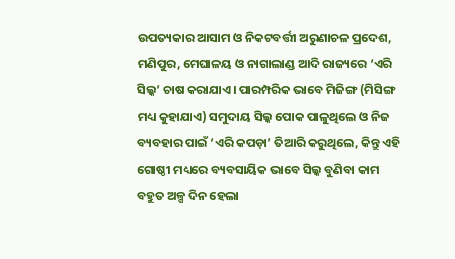ଉପତ୍ୟକାର ଆସାମ ଓ ନିକଟବର୍ତ୍ତୀ ଅରୁଣାଚଳ ପ୍ରଦେଶ, ମଣିପୁର, ମେଘାଳୟ ଓ ନାଗାଲାଣ୍ଡ ଆଦି ରାଜ୍ୟରେ ‘ଏରି ସିଲ୍କ’ ଚାଷ କରାଯାଏ। ପାରମ୍ପରିକ ଭାବେ ମିଜିଙ୍ଗ (ମିସିଙ୍ଗ ମଧ୍ୟ କୁହାଯାଏ) ସମୁଦାୟ ସିଲ୍କ ପୋକ ପାଳୁଥିଲେ ଓ ନିଜ ବ୍ୟବହାର ପାଇଁ ‘ଏରି କପଡ଼ା’ ତିଆରି କରୁଥିଲେ, କିନ୍ତୁ ଏହି ଗୋଷ୍ଠୀ ମଧ୍ୟରେ ବ୍ୟବସାୟିକ ଭାବେ ସିଲ୍କ ବୁଣିବା କାମ ବହୁତ ଅଳ୍ପ ଦିନ ହେଲା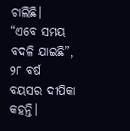ଚାଲିଛି।
“ଏବେ ସମୟ ବଦଳି ଯାଇଛି”, ୨୮ ବର୍ଷ ବୟସର ଦୀପିକା କହନ୍ତି।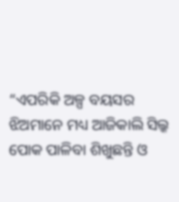“ଏପରିକି ଅଳ୍ପ ବୟସର ଝିଅମାନେ ମଧ୍ୟ ଆଜିକାଲି ସିଲ୍କ ପୋକ ପାଳିବା ଶିଖୁଛନ୍ତି ଓ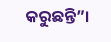କରୁଛନ୍ତି”।